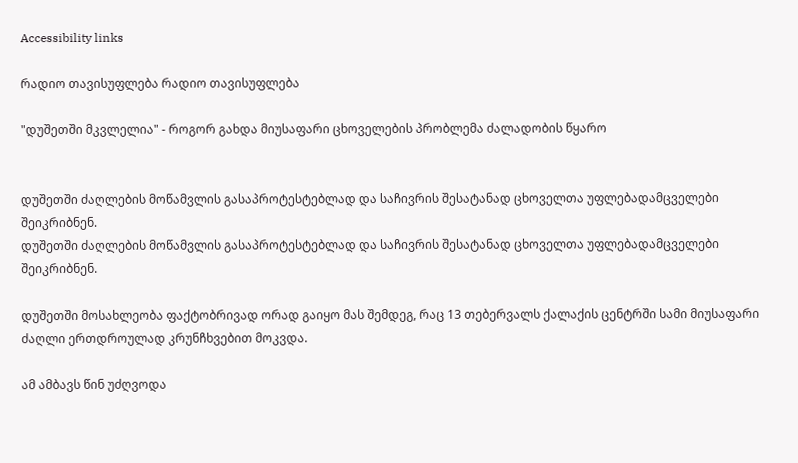Accessibility links

რადიო თავისუფლება რადიო თავისუფლება

"დუშეთში მკვლელია" - როგორ გახდა მიუსაფარი ცხოველების პრობლემა ძალადობის წყარო


დუშეთში ძაღლების მოწამვლის გასაპროტესტებლად და საჩივრის შესატანად ცხოველთა უფლებადამცველები შეიკრიბნენ.
დუშეთში ძაღლების მოწამვლის გასაპროტესტებლად და საჩივრის შესატანად ცხოველთა უფლებადამცველები შეიკრიბნენ.

დუშეთში მოსახლეობა ფაქტობრივად ორად გაიყო მას შემდეგ, რაც 13 თებერვალს ქალაქის ცენტრში სამი მიუსაფარი ძაღლი ერთდროულად კრუნჩხვებით მოკვდა.

ამ ამბავს წინ უძღვოდა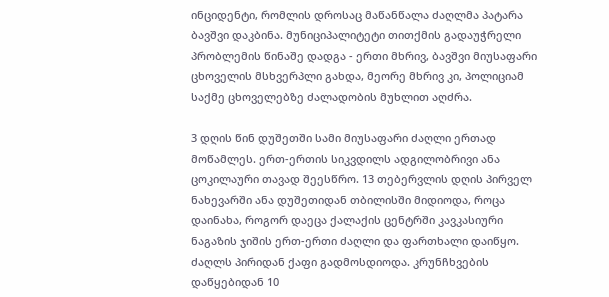ინციდენტი, რომლის დროსაც მაწანწალა ძაღლმა პატარა ბავშვი დაკბინა. მუნიციპალიტეტი თითქმის გადაუჭრელი პრობლემის წინაშე დადგა - ერთი მხრივ, ბავშვი მიუსაფარი ცხოველის მსხვერპლი გახდა, მეორე მხრივ კი, პოლიციამ საქმე ცხოველებზე ძალადობის მუხლით აღძრა.

3 დღის წინ დუშეთში სამი მიუსაფარი ძაღლი ერთად მოწამლეს. ერთ-ერთის სიკვდილს ადგილობრივი ანა ცოკილაური თავად შეესწრო. 13 თებერვლის დღის პირველ ნახევარში ანა დუშეთიდან თბილისში მიდიოდა, როცა დაინახა, როგორ დაეცა ქალაქის ცენტრში კავკასიური ნაგაზის ჯიშის ერთ-ერთი ძაღლი და ფართხალი დაიწყო. ძაღლს პირიდან ქაფი გადმოსდიოდა. კრუნჩხვების დაწყებიდან 10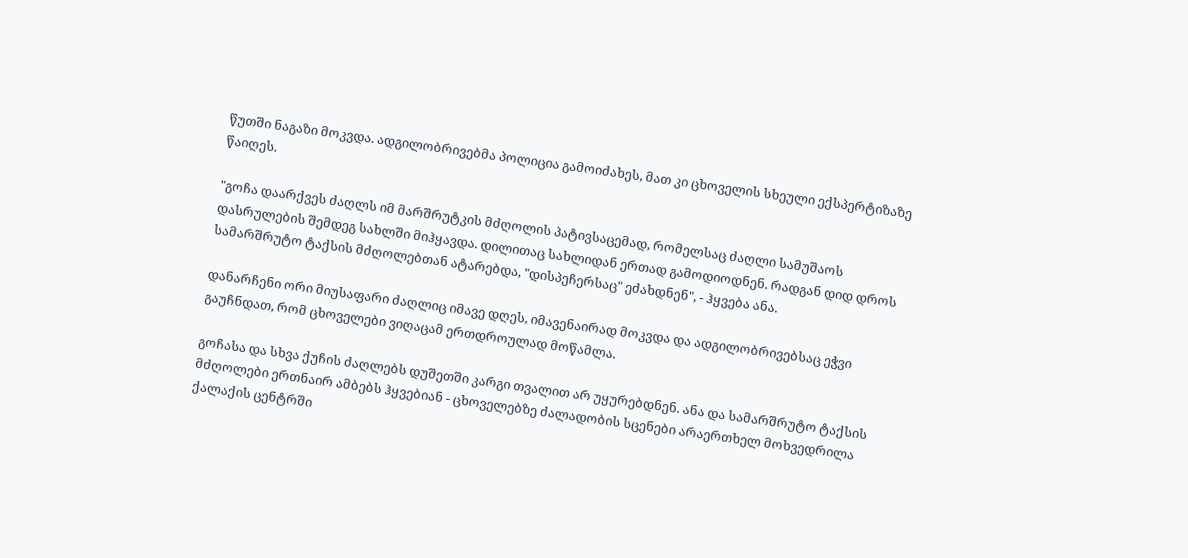წუთში ნაგაზი მოკვდა. ადგილობრივებმა პოლიცია გამოიძახეს, მათ კი ცხოველის სხეული ექსპერტიზაზე წაიღეს.

"გოჩა დაარქვეს ძაღლს იმ მარშრუტკის მძღოლის პატივსაცემად, რომელსაც ძაღლი სამუშაოს დასრულების შემდეგ სახლში მიჰყავდა. დილითაც სახლიდან ერთად გამოდიოდნენ. რადგან დიდ დროს სამარშრუტო ტაქსის მძღოლებთან ატარებდა, "დისპეჩერსაც" ეძახდნენ", - ჰყვება ანა.

დანარჩენი ორი მიუსაფარი ძაღლიც იმავე დღეს, იმავენაირად მოკვდა და ადგილობრივებსაც ეჭვი გაუჩნდათ, რომ ცხოველები ვიღაცამ ერთდროულად მოწამლა.

გოჩასა და სხვა ქუჩის ძაღლებს დუშეთში კარგი თვალით არ უყურებდნენ. ანა და სამარშრუტო ტაქსის მძღოლები ერთნაირ ამბებს ჰყვებიან - ცხოველებზე ძალადობის სცენები არაერთხელ მოხვედრილა ქალაქის ცენტრში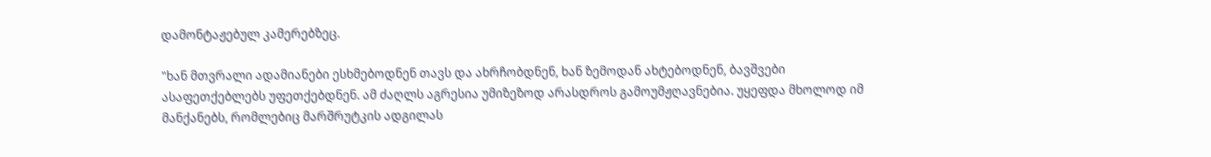დამონტაჟებულ კამერებზეც.

"ხან მთვრალი ადამიანები ესხმებოდნენ თავს და ახრჩობდნენ, ხან ზემოდან ახტებოდნენ, ბავშვები ასაფეთქებლებს უფეთქებდნენ. ამ ძაღლს აგრესია უმიზეზოდ არასდროს გამოუმჟღავნებია. უყეფდა მხოლოდ იმ მანქანებს, რომლებიც მარშრუტკის ადგილას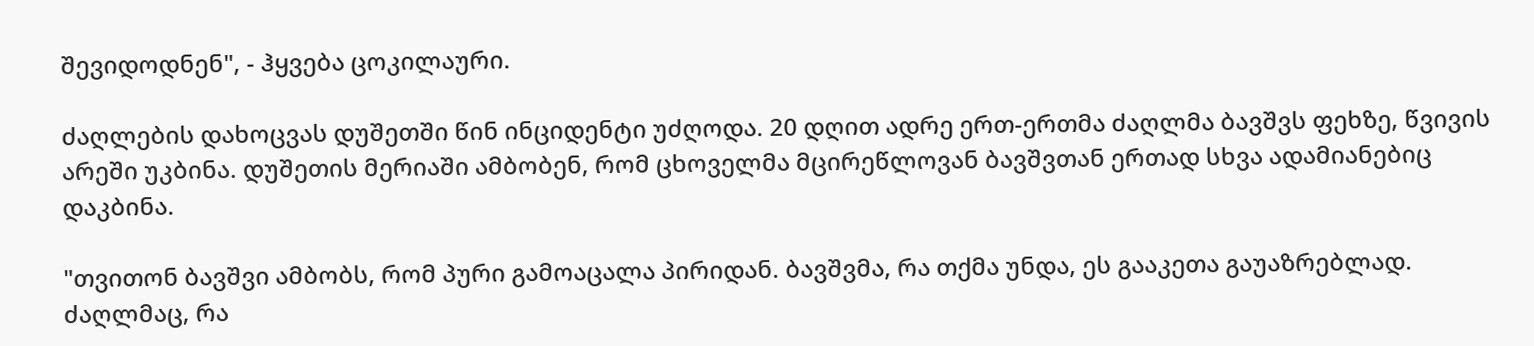შევიდოდნენ", - ჰყვება ცოკილაური.

ძაღლების დახოცვას დუშეთში წინ ინციდენტი უძღოდა. 20 დღით ადრე ერთ-ერთმა ძაღლმა ბავშვს ფეხზე, წვივის არეში უკბინა. დუშეთის მერიაში ამბობენ, რომ ცხოველმა მცირეწლოვან ბავშვთან ერთად სხვა ადამიანებიც დაკბინა.

"თვითონ ბავშვი ამბობს, რომ პური გამოაცალა პირიდან. ბავშვმა, რა თქმა უნდა, ეს გააკეთა გაუაზრებლად. ძაღლმაც, რა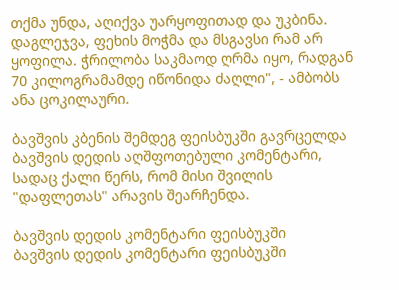თქმა უნდა, აღიქვა უარყოფითად და უკბინა. დაგლეჯვა, ფეხის მოჭმა და მსგავსი რამ არ ყოფილა. ჭრილობა საკმაოდ ღრმა იყო, რადგან 70 კილოგრამამდე იწონიდა ძაღლი", - ამბობს ანა ცოკილაური.

ბავშვის კბენის შემდეგ ფეისბუკში გავრცელდა ბავშვის დედის აღშფოთებული კომენტარი, სადაც ქალი წერს, რომ მისი შვილის "დაფლეთას" არავის შეარჩენდა.

ბავშვის დედის კომენტარი ფეისბუკში
ბავშვის დედის კომენტარი ფეისბუკში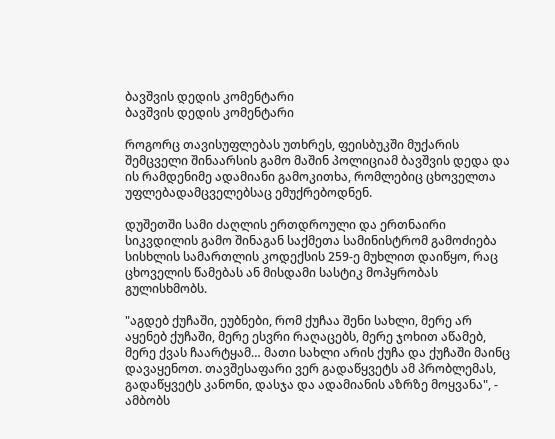ბავშვის დედის კომენტარი
ბავშვის დედის კომენტარი

როგორც თავისუფლებას უთხრეს, ფეისბუკში მუქარის შემცველი შინაარსის გამო მაშინ პოლიციამ ბავშვის დედა და ის რამდენიმე ადამიანი გამოკითხა, რომლებიც ცხოველთა უფლებადამცველებსაც ემუქრებოდნენ.

დუშეთში სამი ძაღლის ერთდროული და ერთნაირი სიკვდილის გამო შინაგან საქმეთა სამინისტრომ გამოძიება სისხლის სამართლის კოდექსის 259-ე მუხლით დაიწყო, რაც ცხოველის წამებას ან მისდამი სასტიკ მოპყრობას გულისხმობს.

"აგდებ ქუჩაში, ეუბნები, რომ ქუჩაა შენი სახლი, მერე არ აყენებ ქუჩაში, მერე ესვრი რაღაცებს, მერე ჯოხით აწამებ, მერე ქვას ჩაარტყამ… მათი სახლი არის ქუჩა და ქუჩაში მაინც დავაყენოთ. თავშესაფარი ვერ გადაწყვეტს ამ პრობლემას, გადაწყვეტს კანონი, დასჯა და ადამიანის აზრზე მოყვანა", - ამბობს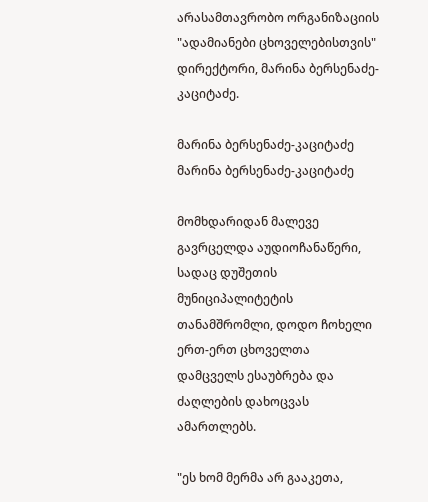არასამთავრობო ორგანიზაციის "ადამიანები ცხოველებისთვის" დირექტორი, მარინა ბერსენაძე-კაციტაძე.

მარინა ბერსენაძე-კაციტაძე
მარინა ბერსენაძე-კაციტაძე

მომხდარიდან მალევე გავრცელდა აუდიოჩანაწერი, სადაც დუშეთის მუნიციპალიტეტის თანამშრომლი, დოდო ჩოხელი ერთ-ერთ ცხოველთა დამცველს ესაუბრება და ძაღლების დახოცვას ამართლებს.

"ეს ხომ მერმა არ გააკეთა,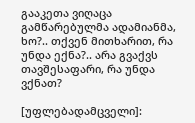გააკეთა ვიღაცა გამწარებულმა ადამიანმა, ხო?.. თქვენ მითხარით, რა უნდა ექნა?.. არა გვაქვს თავშესაფარი, რა უნდა ვქნათ?

[უფლებადამცველი]: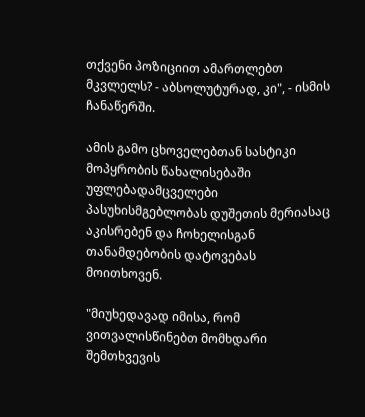თქვენი პოზიციით ამართლებთ მკვლელს? - აბსოლუტურად, კი", - ისმის ჩანაწერში.

ამის გამო ცხოველებთან სასტიკი მოპყრობის წახალისებაში უფლებადამცველები პასუხისმგებლობას დუშეთის მერიასაც აკისრებენ და ჩოხელისგან თანამდებობის დატოვებას მოითხოვენ.

"მიუხედავად იმისა, რომ ვითვალისწინებთ მომხდარი შემთხვევის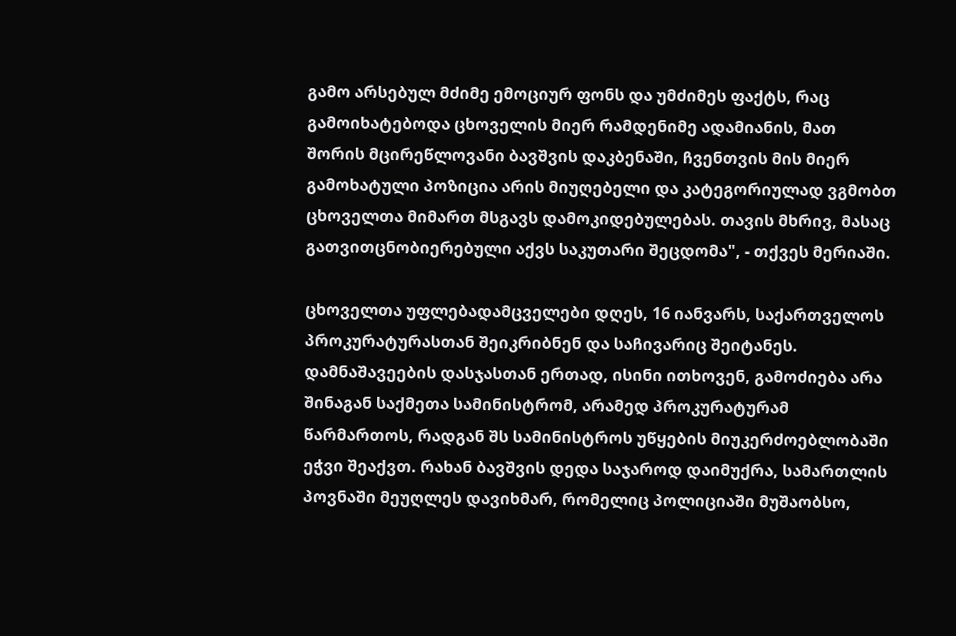გამო არსებულ მძიმე ემოციურ ფონს და უმძიმეს ფაქტს, რაც გამოიხატებოდა ცხოველის მიერ რამდენიმე ადამიანის, მათ შორის მცირეწლოვანი ბავშვის დაკბენაში, ჩვენთვის მის მიერ გამოხატული პოზიცია არის მიუღებელი და კატეგორიულად ვგმობთ ცხოველთა მიმართ მსგავს დამოკიდებულებას. თავის მხრივ, მასაც გათვითცნობიერებული აქვს საკუთარი შეცდომა", - თქვეს მერიაში.

ცხოველთა უფლებადამცველები დღეს, 16 იანვარს, საქართველოს პროკურატურასთან შეიკრიბნენ და საჩივარიც შეიტანეს. დამნაშავეების დასჯასთან ერთად, ისინი ითხოვენ, გამოძიება არა შინაგან საქმეთა სამინისტრომ, არამედ პროკურატურამ წარმართოს, რადგან შს სამინისტროს უწყების მიუკერძოებლობაში ეჭვი შეაქვთ. რახან ბავშვის დედა საჯაროდ დაიმუქრა, სამართლის პოვნაში მეუღლეს დავიხმარ, რომელიც პოლიციაში მუშაობსო,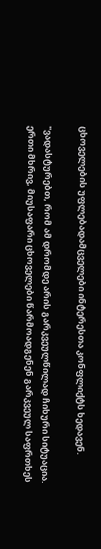ცხოველების უფლებადამცველები ინტერესთა კონფლიქტს ხედავენ.

"ვადასტურებთ, რომ ამ დრომდე არის გარკვეულწილად ჩიხური სიტუაცია. ერთი მხრივ, მიუსაფარი ცხოველები წარმოადგენენ გარკვეულ საფრთხეს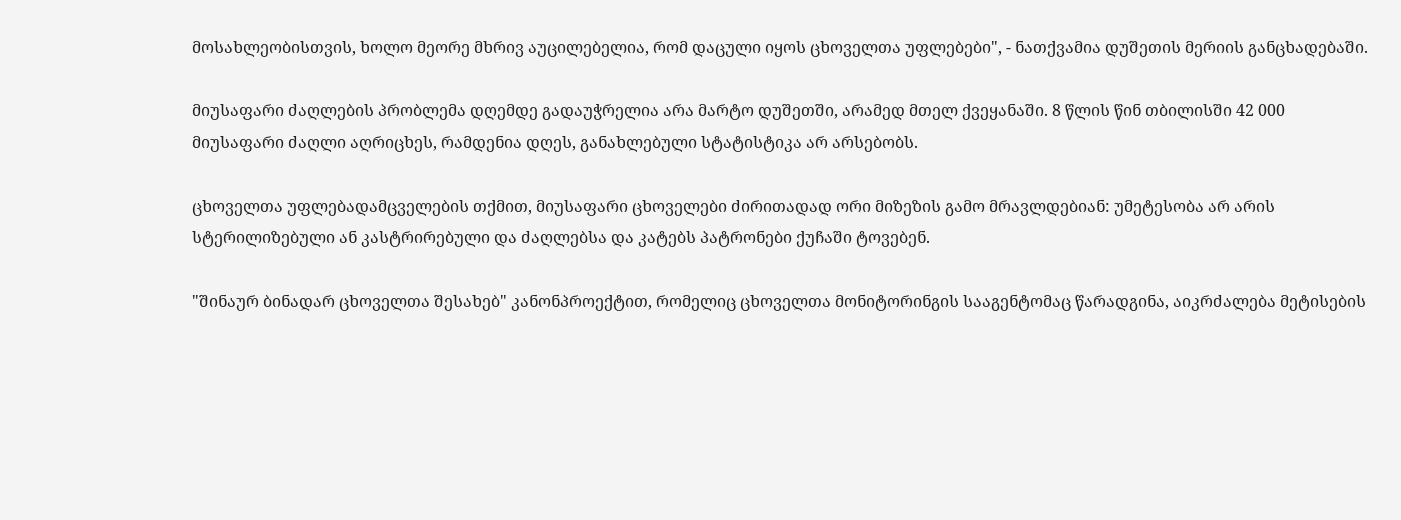მოსახლეობისთვის, ხოლო მეორე მხრივ აუცილებელია, რომ დაცული იყოს ცხოველთა უფლებები", - ნათქვამია დუშეთის მერიის განცხადებაში.

მიუსაფარი ძაღლების პრობლემა დღემდე გადაუჭრელია არა მარტო დუშეთში, არამედ მთელ ქვეყანაში. 8 წლის წინ თბილისში 42 000 მიუსაფარი ძაღლი აღრიცხეს, რამდენია დღეს, განახლებული სტატისტიკა არ არსებობს.

ცხოველთა უფლებადამცველების თქმით, მიუსაფარი ცხოველები ძირითადად ორი მიზეზის გამო მრავლდებიან: უმეტესობა არ არის სტერილიზებული ან კასტრირებული და ძაღლებსა და კატებს პატრონები ქუჩაში ტოვებენ.

"შინაურ ბინადარ ცხოველთა შესახებ" კანონპროექტით, რომელიც ცხოველთა მონიტორინგის სააგენტომაც წარადგინა, აიკრძალება მეტისების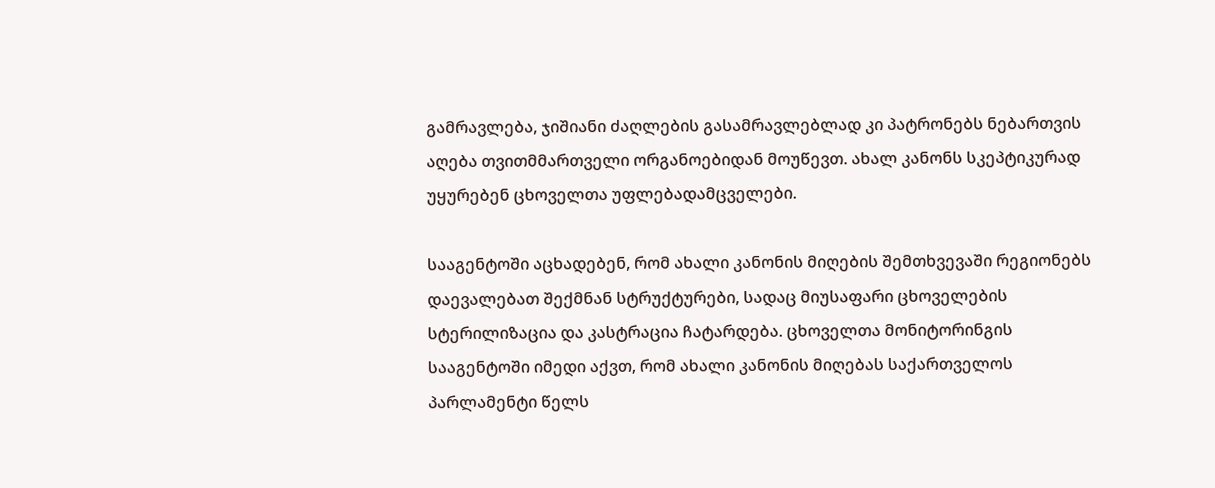გამრავლება, ჯიშიანი ძაღლების გასამრავლებლად კი პატრონებს ნებართვის აღება თვითმმართველი ორგანოებიდან მოუწევთ. ახალ კანონს სკეპტიკურად უყურებენ ცხოველთა უფლებადამცველები.

სააგენტოში აცხადებენ, რომ ახალი კანონის მიღების შემთხვევაში რეგიონებს დაევალებათ შექმნან სტრუქტურები, სადაც მიუსაფარი ცხოველების სტერილიზაცია და კასტრაცია ჩატარდება. ცხოველთა მონიტორინგის სააგენტოში იმედი აქვთ, რომ ახალი კანონის მიღებას საქართველოს პარლამენტი წელს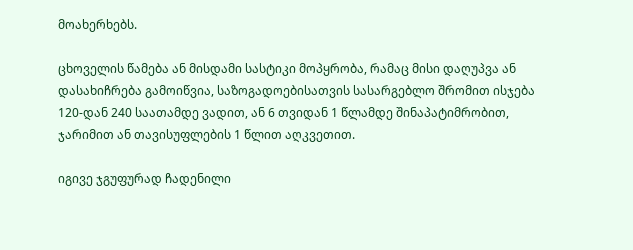მოახერხებს.

ცხოველის წამება ან მისდამი სასტიკი მოპყრობა, რამაც მისი დაღუპვა ან დასახიჩრება გამოიწვია, საზოგადოებისათვის სასარგებლო შრომით ისჯება 120-დან 240 საათამდე ვადით, ან 6 თვიდან 1 წლამდე შინაპატიმრობით, ჯარიმით ან თავისუფლების 1 წლით აღკვეთით.

იგივე ჯგუფურად ჩადენილი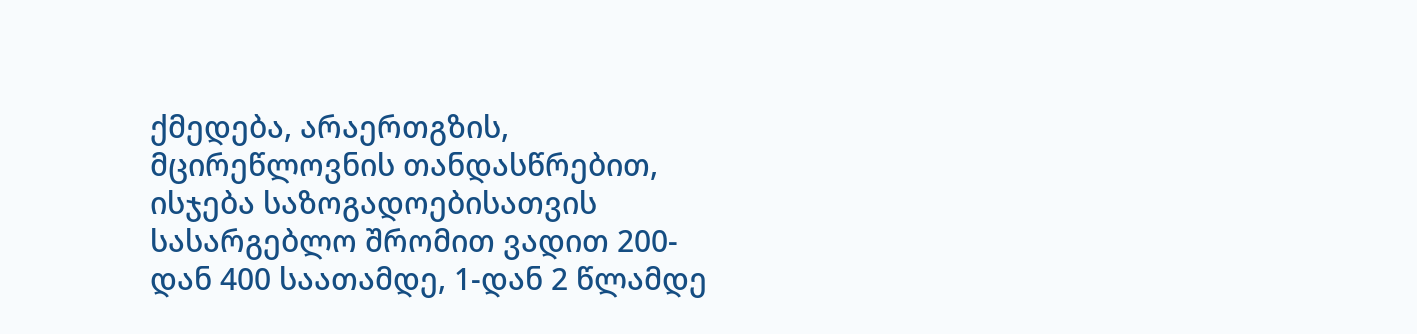ქმედება, არაერთგზის, მცირეწლოვნის თანდასწრებით, ისჯება საზოგადოებისათვის სასარგებლო შრომით ვადით 200-დან 400 საათამდე, 1-დან 2 წლამდე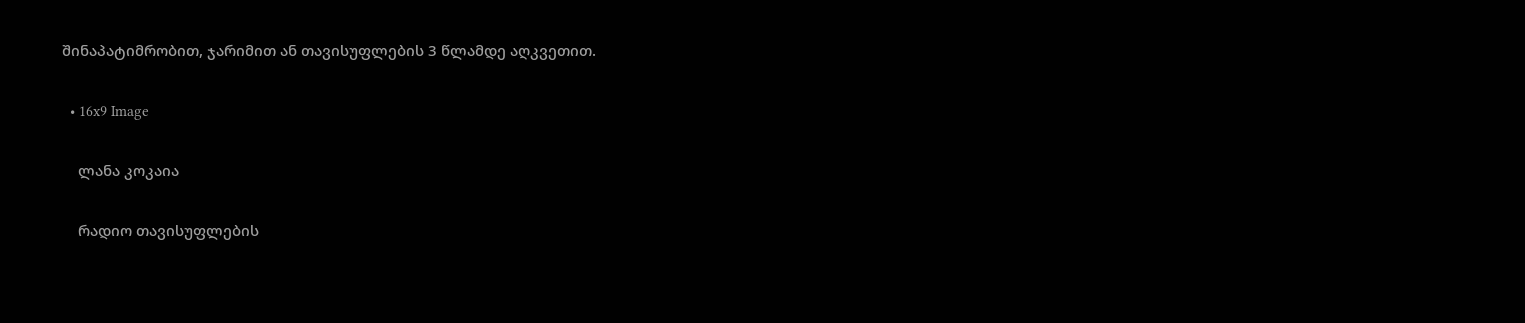შინაპატიმრობით, ჯარიმით ან თავისუფლების 3 წლამდე აღკვეთით.

  • 16x9 Image

    ლანა კოკაია

    რადიო თავისუფლების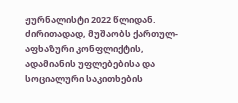ჟურნალისტი 2022 წლიდან. ძირითადად, მუშაობს ქართულ-აფხაზური კონფლიქტის, ადამიანის უფლებებისა და სოციალური საკითხების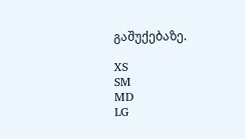გაშუქებაზე.

XS
SM
MD
LG